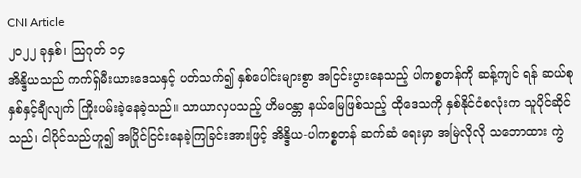CNI Article
၂၀၂၂ ခုနှစ်၊ သြဂုတ် ၁၄
အိန္ဒိယသည် ကက်ရှ်မီးယားဒေသနှင့် ပတ်သက်၍ နှစ်ပေါင်းများစွာ အငြင်းပွားနေသည့် ပါကစ္စတန်ကို ဆန့်ကျင် ရန် ဆယ်စုနှစ်နှင့်ချီလျက် ကြိုးပမ်းခဲ့နေခဲ့သည်။ သာယာလှပသည့် ဟိမဝန္တာ နယ်မြေဖြစ်သည့် ထိုဒေသကို နှစ်နိုင်ငံစလုံးက သူပိုင်ဆိုင်သည်၊ ငါပိုင်သည်ဟူ၍ အပြိုင်ငြင်းနေခဲ့ကြခြင်းအားဖြင့် အိန္ဒိယ-ပါကစ္စတန် ဆက်ဆံ ရေးမှာ အမြဲလိုလို သဘောထား ကွဲ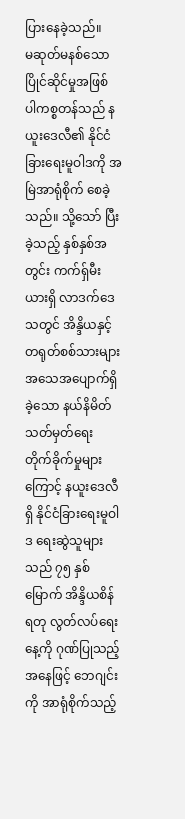ပြားနေခဲ့သည်။
မဆုတ်မနစ်သော ပြိုင်ဆိုင်မှုအဖြစ် ပါကစ္စတန်သည် နယူးဒေလီ၏ နိုင်ငံခြားရေးမူဝါဒကို အမြဲအာရုံစိုက် စေခဲ့ သည်။ သို့သော် ပြီးခဲ့သည့် နှစ်နှစ်အတွင်း ကက်ရှ်မီးယားရှိ လာဒက်ဒေသတွင် အိန္ဒိယနှင့် တရုတ်စစ်သားများ အသေအပျောက်ရှိခဲ့သော နယ်နိမိတ် သတ်မှတ်ရေး တိုက်ခိုက်မှုများကြောင့် နယူးဒေလီရှိ နိုင်ငံခြားရေးမူဝါဒ ရေးဆွဲသူများသည် ၇၅ နှစ်မြောက် အိန္ဒိယစိန်ရတု လွတ်လပ်ရေးနေ့ကို ဂုဏ်ပြုသည့်အနေဖြင့် ဘေဂျင်းကို အာရုံစိုက်သည့်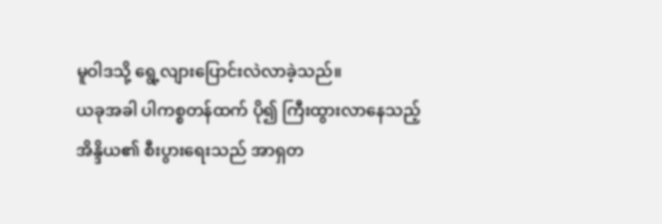မူဝါဒသို့ ရွေ့လျားပြောင်းလဲလာခဲ့သည်။
ယခုအခါ ပါကစ္စတန်ထက် ပို၍ ကြီးထွားလာနေသည့် အိန္ဒိယ၏ စီးပွားရေးသည် အာရှတ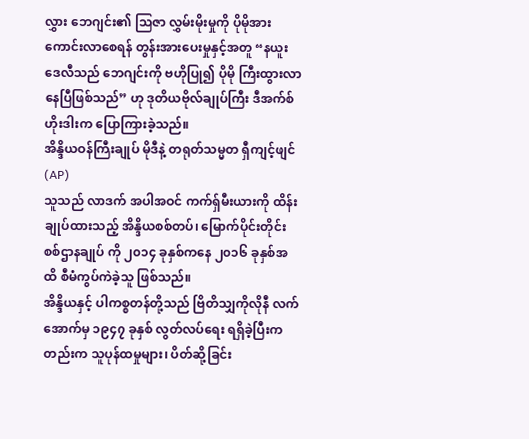လွှား ဘေဂျင်း၏ သြဇာ လွှမ်းမိုးမှုကို ပိုမိုအားကောင်းလာစေရန် တွန်းအားပေးမှုနှင့်အတူ “နယူးဒေလီသည် ဘေဂျင်းကို ဗဟိုပြု၍ ပိုမို ကြီးထွားလာနေပြီဖြစ်သည်” ဟု ဒုတိယဗိုလ်ချုပ်ကြီး ဒီအက်စ်ဟိုးဒါးက ပြောကြားခဲ့သည်။
အိန္ဒိယဝန်ကြီးချုပ် မိုဒီနဲ့ တရုတ်သမ္မတ ရှီကျင့်ဖျင် (AP)
သူသည် လာဒက် အပါအဝင် ကက်ရှ်မီးယားကို ထိန်းချုပ်ထားသည့် အိန္ဒိယစစ်တပ်၊ မြောက်ပိုင်းတိုင်း စစ်ဌာနချုပ် ကို ၂၀၁၄ ခုနှစ်ကနေ ၂၀၁၆ ခုနှစ်အထိ စီမံကွပ်ကဲခဲ့သူ ဖြစ်သည်။
အိန္ဒိယနှင့် ပါကစ္စတန်တို့သည် ဗြိတိသျှကိုလိုနီ လက်အောက်မှ ၁၉၄၇ ခုနှစ် လွတ်လပ်ရေး ရရှိခဲ့ပြီးကတည်းက သူပုန်ထမှုများ၊ ပိတ်ဆို့ခြင်း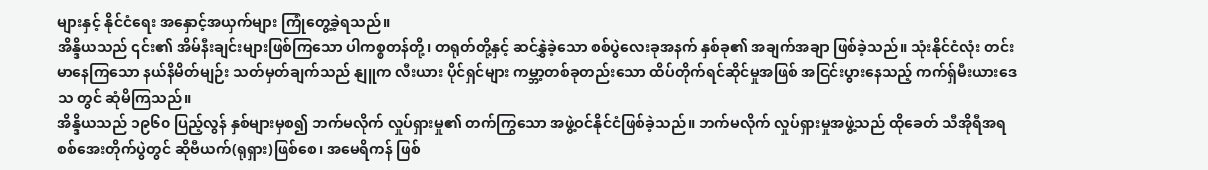များနှင့် နိုင်ငံရေး အနှောင့်အယှက်များ ကြုံတွေ့ခဲ့ရသည်။
အိန္ဒိယသည် ၎င်း၏ အိမ်နီးချင်းများဖြစ်ကြသော ပါကစ္စတန်တို့၊ တရုတ်တို့နှင့် ဆင်နွှဲခဲ့သော စစ်ပွဲလေးခုအနက် နှစ်ခု၏ အချက်အချာ ဖြစ်ခဲ့သည်။ သုံးနိုင်ငံလုံး တင်းမာနေကြသော နယ်နိမိတ်မျဉ်း သတ်မှတ်ချက်သည် နျူက လီးယား ပိုင်ရှင်များ ကမ္ဘာ့တစ်ခုတည်းသော ထိပ်တိုက်ရင်ဆိုင်မှုအဖြစ် အငြင်းပွားနေသည့် ကက်ရှ်မီးယားဒေသ တွင် ဆုံမိကြသည်။
အိန္ဒိယသည် ၁၉၆၀ ပြည့်လွန် နှစ်များမှစ၍ ဘက်မလိုက် လှုပ်ရှားမှု၏ တက်ကြွသော အဖွဲ့ဝင်နိုင်ငံဖြစ်ခဲ့သည်။ ဘက်မလိုက် လှုပ်ရှားမှုအဖွဲ့သည် ထိုခေတ် သီအိုရီအရ စစ်အေးတိုက်ပွဲတွင် ဆိုဗီယက်(ရုရှား)ဖြစ်စေ၊ အမေရိကန် ဖြစ်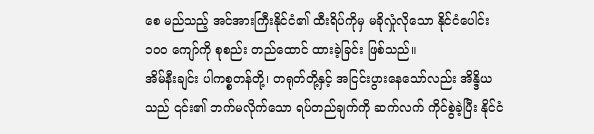စေ မည်သည့် အင်အားကြီးနိုင်ငံ၏ ထီးရိပ်ကိုမှ မခိုလှုံလိုသော နိုင်ငံပေါင်း ၁၀၀ ကျော်ကို စုစည်း တည်ထောင် ထားခဲ့ခြင်း ဖြစ်သည်။
အိမ်နီးချင်း ပါကစ္စတန်တို့၊ တရုတ်တို့နှင့် အငြင်းပွားနေသော်လည်း အိန္ဒိယသည် ၎င်း၏ ဘက်မလိုက်သော ရပ်တည်ချက်ကို ဆက်လက် ကိုင်စွဲခဲ့ပြီး နိုင်ငံ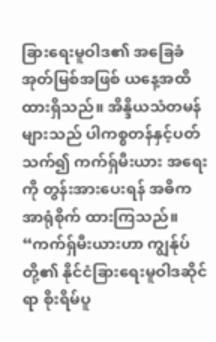ခြားရေးမူဝါဒ၏ အခြေခံအုတ်မြစ်အဖြစ် ယနေ့အထိ ထားရှိသည်။ အိန္ဒိယသံတမန်များသည် ပါကစ္စတန်နှင့်ပတ်သက်၍ ကက်ရှ်မီးယား အရေးကို တွန်းအားပေးရန် အဓိက အာရုံစိုက် ထားကြသည်။
“ကက်ရှ်မီးယားဟာ ကျွန်ုပ်တို့၏ နိုင်ငံခြားရေးမူဝါဒဆိုင်ရာ စိုးရိမ်ပူ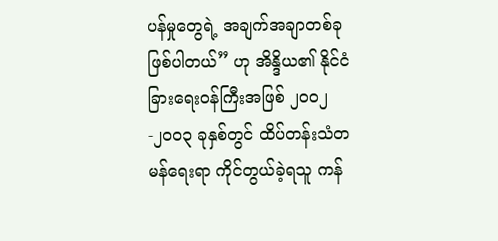ပန်မှုတွေရဲ့ အချက်အချာတစ်ခု ဖြစ်ပါတယ်” ဟု အိန္ဒိယ၏ နိုင်ငံခြားရေးဝန်ကြီးအဖြစ် ၂၀၀၂-၂၀၀၃ ခုနှစ်တွင် ထိပ်တန်းသံတမန်ရေးရာ ကိုင်တွယ်ခဲ့ရသူ ကန်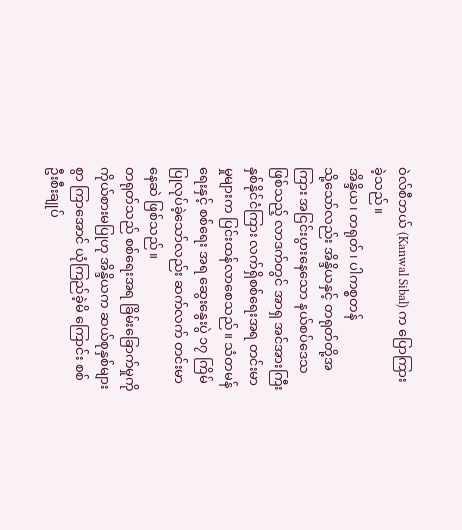ဝဲလ်စီဘယ် (Kanwal Sibal) က ပြောကြားခဲ့သည်။
အိန္ဒိယ၊ တရုတ်၊ ပါကစ္စတန်
သို့သော်လည်း အိန္ဒိယနှင့် တရုတ်တို့အကြား အငြင်းပွားနေသော နယ်စပ်ဒေသဖြစ်သည့် လာဒက်တွင် အာရှ အင်အားကြီး နှစ်နိုင်ငံကြား လက်ရှိစစ်ရေးအရ တင်းမာမှုများက ပြင်းထန်လာစေသည်။ သံတမန်ရေးနှင့် စစ်ရေး အရ ဆွေးနွေးပွဲ ၁၇ ကြိမ် ပြုလုပ်ခဲ့သော်လည်း ဆက်လက် တင်းမာနေဆဲ ဖြစ်သည်။
တရုတ်သည် စစ်ရေးအရ ခြိမ်းခြောက်မှုကို ကိုယ်စားမပြုဟု အိန္ဒိယက ဆယ်စုနှစ်များစွာ ကြာအောင် ယုံကြည်ခဲ့မိ ကြောင်း စစ်ဦးစီးချုပ်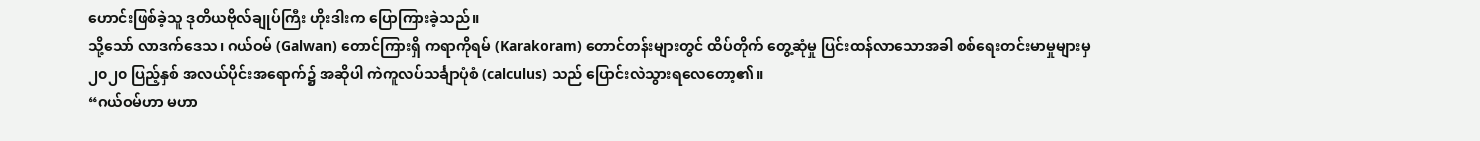ဟောင်းဖြစ်ခဲ့သူ ဒုတိယဗိုလ်ချုပ်ကြီး ဟိုးဒါးက ပြောကြားခဲ့သည်။
သို့သော် လာဒက်ဒေသ၊ ဂယ်ဝမ် (Galwan) တောင်ကြားရှိ ကရာကိုရမ် (Karakoram) တောင်တန်းများတွင် ထိပ်တိုက် တွေ့ဆုံမှု ပြင်းထန်လာသောအခါ စစ်ရေးတင်းမာမှုများမှ ၂၀၂၀ ပြည့်နှစ် အလယ်ပိုင်းအရောက်၌ အဆိုပါ ကဲကူလပ်သင်္ချာပုံစံ (calculus) သည် ပြောင်းလဲသွားရလေတော့၏။
“ဂယ်ဝမ်ဟာ မဟာ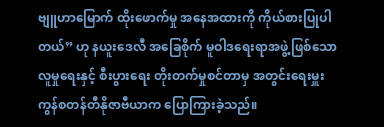ဗျူဟာမြောက် ထိုးဖောက်မှု အနေအထားကို ကိုယ်စားပြုပါတယ်” ဟု နယူးဒေလီ အခြေစိုက် မူဝါဒရေးရာအဖွဲ့ဖြစ်သော လူမှုရေးနှင့် စီးပွားရေး တိုးတက်မှုစင်တာမှ အတွင်းရေးမှူး ကွန်စတန်တီနိုဇာဗီယာက ပြောကြားခဲ့သည်။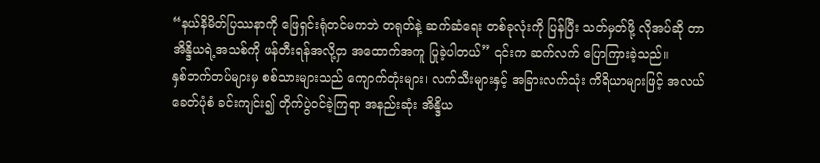“နယ်နိမိတ်ပြဿနာကို ဖြေရှင်းရုံတင်မကဘဲ တရုတ်နဲ့ ဆက်ဆံရေး တစ်ခုလုံးကို ပြန်ပြီး သတ်မှတ်ဖို့ လိုအပ်ဆို တာ အိန္ဒိယရဲ့အသစ်ကို ဖန်တီးရန်အလို့ငှာ အထောက်အကူ ပြုခဲ့ပါတယ်” ၎င်းက ဆက်လက် ပြောကြားခဲ့သည်။
နှစ်ဘက်တပ်များမှ စစ်သားများသည် ကျောက်တုံးများ၊ လက်သီးများနှင့် အခြားလက်သုံး ကိရိယာများဖြင့် အလယ်ခေတ်ပုံစံ ခင်းကျင်း၍ တိုက်ပွဲဝင်ခဲ့ကြရာ အနည်းဆုံး အိန္ဒိယ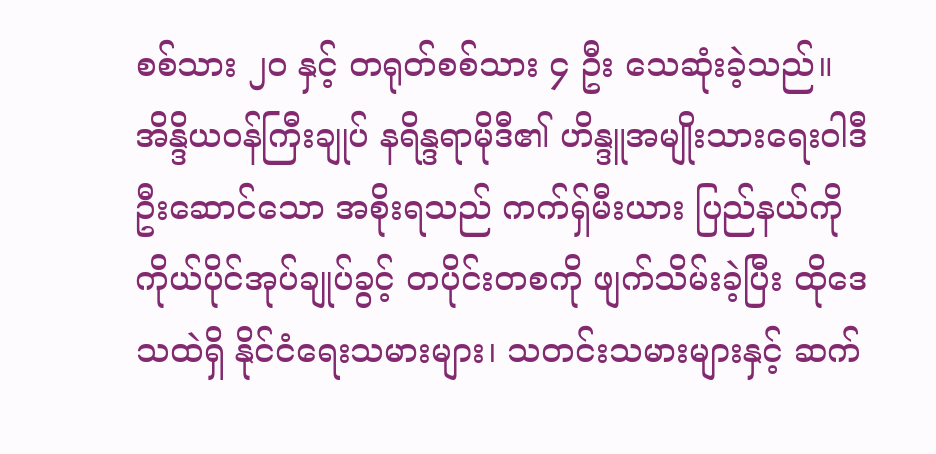စစ်သား ၂၀ နှင့် တရုတ်စစ်သား ၄ ဦး သေဆုံးခဲ့သည်။
အိန္ဒိယဝန်ကြီးချုပ် နရိန္ဒရာမိုဒီ၏ ဟိန္ဒူအမျိုးသားရေးဝါဒီ ဦးဆောင်သော အစိုးရသည် ကက်ရှ်မီးယား ပြည်နယ်ကို ကိုယ်ပိုင်အုပ်ချုပ်ခွင့် တပိုင်းတစကို ဖျက်သိမ်းခဲ့ပြီး ထိုဒေသထဲရှိ နိုင်ငံရေးသမားများ၊ သတင်းသမားများနှင့် ဆက်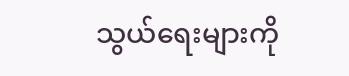သွယ်ရေးများကို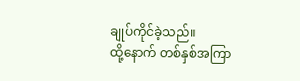ချုပ်ကိုင်ခဲ့သည်။
ထို့နောက် တစ်နှစ်အကြာ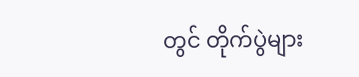တွင် တိုက်ပွဲများ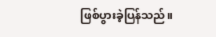ဖြစ်ပွားခဲ့ပြန်သည်။